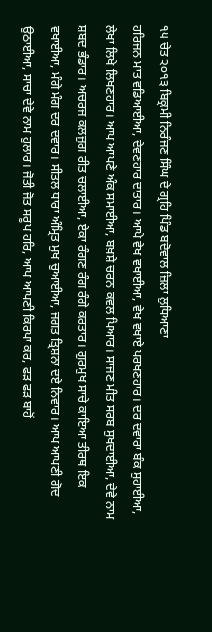੧੫ ਚੇਤ ੨੦੧੩ ਬਿਕ੍ਰਮੀ ਨਿਰੰਜਣ ਸਿੰਘ ਦੇ ਗ੍ਰਹਿ ਪਿੰਡ ਬਦੋਵਾਲ ਜ਼ਿਲਾ ਲੁਧਿਆਣਾ
ਹਰਿਜਨ ਮਾਤ ਵਡਿਆਈਆ, ਦੇਵਣਹਾਰ ਦਾਤਾਰ। ਆਪੇ ਵੇਖ ਵਖਾਈਆ, ਵੇਖ ਵਖਾਏ ਪਰਖਣਹਾਰ। ਦਰ ਦਵਾਰਾ ਬੰਕ ਸੁਹਾਈਆ, ਲੇਖਾ ਲਿਖੇ ਲਿਖਣਹਾਰ। ਆਪ ਆਪਣੇ ਅੰਕ ਸਮਾਈਆ, ਬਖ਼ਸ਼ੇ ਚਰਨ ਕਵਲ ਪਿਆਰ। ਸਾਜਣ ਮੀਤ ਸਰਬ ਸੁਖਦਾਈਆ, ਦੇਵੇ ਨਾਮ ਸ਼ਬਦ ਭੰਡਾਰ। ਅਚਰਜ ਕਲਜੁਗ ਰੀਤ ਚਲਾਈਆ, ਏਕਾ ਰੰਗਣ ਰੰਗ ਰੰਗੇ ਕਰਤਾਰ। ਗੁਰਮੁਖ ਸਾਚੇ ਕਾਇਆ ਤੀਰਥ ਇਕ ਵਖਾਈਆ, ਮੰਗੇ ਮੰਗ ਦਰ ਦਵਾਰ। ਸੀਤਲ ਧਾਰਾ ਅੰਮ੍ਰਿਤ ਮੁਖ ਚੁਆਈਆ, ਜਗਤ ਤ੍ਰਿਸ਼ਨਾ ਦਏ ਨਿਵਾਰ। ਆਪ ਆਪਣੀ ਗੋਦ ਉਠਾਈਆ, ਸਾਚਾ ਦੇਵੇ ਨਾਮ ਹੁਲਾਰ। ਜੋਤੀ ਜੋਤ ਸਰੂਪ ਹਰਿ, ਆਪ ਆਪਣੀ ਕਿਰਪਾ ਕਰ, ਫੜ ਫੜ ਬਾਹੋਂ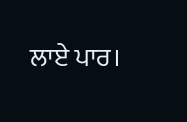ਲਾਏ ਪਾਰ।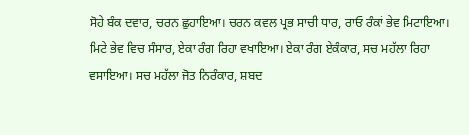ਸੋਹੇ ਬੰਕ ਦਵਾਰ, ਚਰਨ ਛੁਹਾਇਆ। ਚਰਨ ਕਵਲ ਪ੍ਰਭ ਸਾਚੀ ਧਾਰ, ਰਾਓ ਰੰਕਾਂ ਭੇਵ ਮਿਟਾਇਆ। ਮਿਟੇ ਭੇਵ ਵਿਚ ਸੰਸਾਰ, ਏਕਾ ਰੰਗ ਰਿਹਾ ਵਖਾਇਆ। ਏਕਾ ਰੰਗ ਏਕੰਕਾਰ, ਸਚ ਮਹੱਲਾ ਰਿਹਾ ਵਸਾਇਆ। ਸਚ ਮਹੱਲਾ ਜੋਤ ਨਿਰੰਕਾਰ, ਸ਼ਬਦ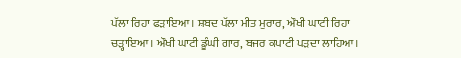ਪੱਲਾ ਰਿਹਾ ਫੜਾਇਆ। ਸ਼ਬਦ ਪੱਲਾ ਮੀਤ ਮੁਰਾਰ, ਔਖੀ ਘਾਟੀ ਰਿਹਾ ਚੜ੍ਹਾਇਆ। ਔਖੀ ਘਾਟੀ ਡੂੰਘੀ ਗਾਰ, ਬਜਰ ਕਪਾਟੀ ਪੜਦਾ ਲਾਹਿਆ।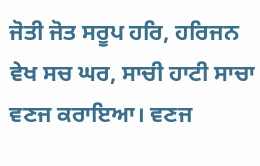ਜੋਤੀ ਜੋਤ ਸਰੂਪ ਹਰਿ, ਹਰਿਜਨ ਵੇਖ ਸਚ ਘਰ, ਸਾਚੀ ਹਾਟੀ ਸਾਚਾ ਵਣਜ ਕਰਾਇਆ। ਵਣਜ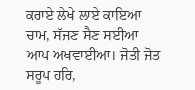ਕਰਾਏ ਲੇਖੇ ਲਾਏ ਕਾਇਆ ਚਾਮ, ਸੱਜਣ ਸੈਣ ਸਈਆ ਆਪ ਅਖਵਾਈਆ। ਜੋਤੀ ਜੋਤ ਸਰੂਪ ਹਰਿ,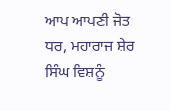ਆਪ ਆਪਣੀ ਜੋਤ ਧਰ, ਮਹਾਰਾਜ ਸ਼ੇਰ ਸਿੰਘ ਵਿਸ਼ਨੂੰ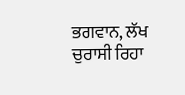ਭਗਵਾਨ, ਲੱਖ ਚੁਰਾਸੀ ਰਿਹਾ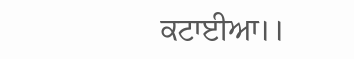ਕਟਾਈਆ।।